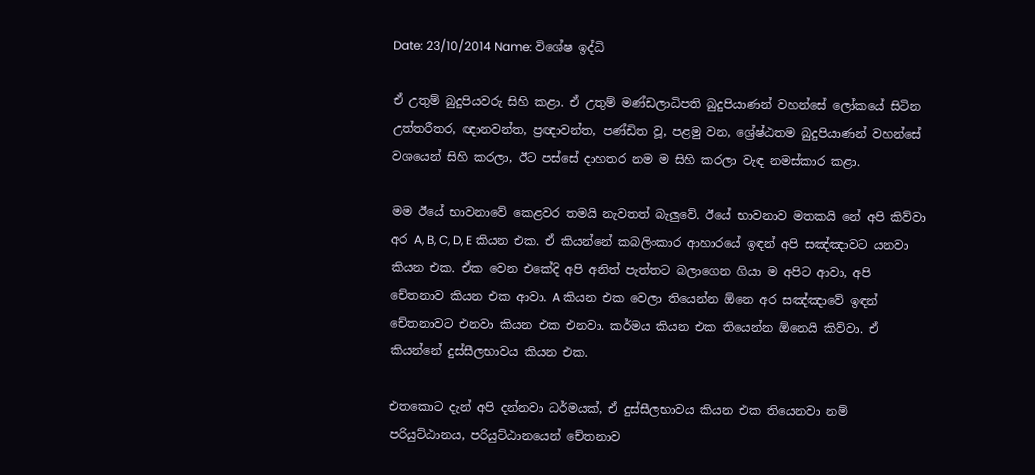Date: 23/10/2014 Name: විශේෂ ඉද්ධි

ඒ උතුම් බුදුපියවරු සිහි කළා. ඒ උතුම් මණ්ඩලාධිපති බුදුපියාණන් වහන්සේ ලෝකයේ සිටින උත්තරීතර, ඥානවන්ත, ප්‍රඥාවන්ත, පණ්ඩිත වූ, පළමු වන, ශ්‍රේෂ්ඨතම බුදුපියාණන් වහන්සේ වශයෙන් සිහි කරලා, ඊට පස්සේ දාහතර නම ම සිහි කරලා වැඳ නමස්කාර කළා.

මම ඊයේ භාවනාවේ කෙළවර තමයි නැවතත් බැලුවේ. ඊයේ භාවනාව මතකයි නේ අපි කිව්වා අර A, B, C, D, E කියන එක. ඒ කියන්නේ කබලිංකාර ආහාරයේ ඉඳන් අපි සඤ්ඤාවට යනවා කියන එක. ඒක වෙන එකේදි අපි අනිත් පැත්තට බලාගෙන ගියා ම අපිට ආවා, අපි චේතනාව කියන එක ආවා. A කියන එක වෙලා තියෙන්න ඕනෙ අර සඤ්ඤාවේ ඉඳන් චේතනාවට එනවා කියන එක එනවා. කර්මය කියන එක තියෙන්න ඕනෙයි කිව්වා. ඒ කියන්නේ දුස්සීලභාවය කියන එක.

එතකොට දැන් අපි දන්නවා ධර්මයක්, ඒ දුස්සීලභාවය කියන එක තියෙනවා නම් පරියුට්ඨානය, පරියුට්ඨානයෙන් චේතනාව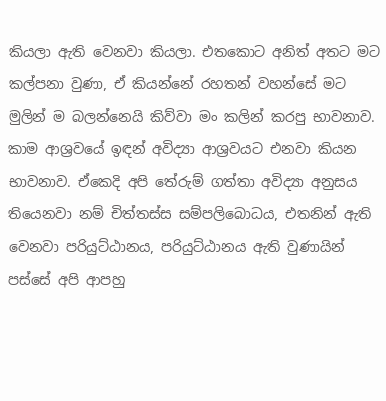කියලා ඇති වෙනවා කියලා. එතකොට අනිත් අතට මට කල්පනා වුණා, ඒ කියන්නේ රහතන් වහන්සේ මට මුලින් ම බලන්නෙයි කිව්වා මං කලින් කරපු භාවනාව. කාම ආශ්‍රවයේ ඉඳන් අවිද්‍යා ආශ්‍රවයට එනවා කියන භාවනාව. ඒකෙදි අපි තේරුම් ගත්තා අවිද්‍යා අනුසය තියෙනවා නම් චිත්තස්ස සම්පලිබොධය, එතනින් ඇති වෙනවා පරියුට්ඨානය, පරියුට්ඨානය ඇති වුණායින් පස්සේ අපි ආපහු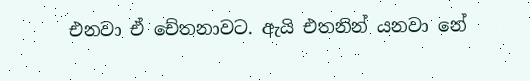එනවා ඒ චේතනාවට. ඇයි එතනින් යනවා නේ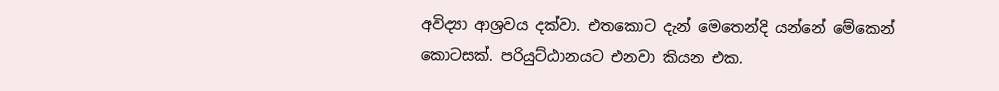අවිද්‍යා ආශ්‍රවය දක්වා. එතකොට දැන් මෙතෙන්දි යන්නේ මේකෙන් කොටසක්. පරියුට්ඨානයට එනවා කියන එක.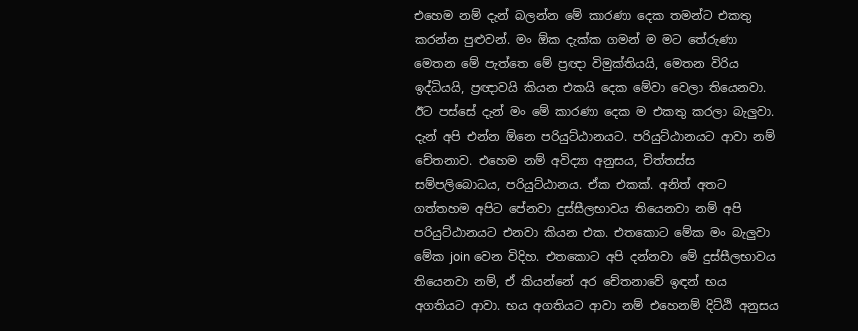එහෙම නම් දැන් බලන්න මේ කාරණා දෙක තමන්ට එකතු කරන්න පුළුවන්. මං ඕක දැක්ක ගමන් ම මට තේරුණා මෙතන මේ පැත්තෙ මේ ප්‍රඥා විමුක්තියයි, මෙතන විරිය ඉද්ධියයි, ප්‍රඥාවයි කියන එකයි දෙක මේවා වෙලා තියෙනවා. ඊට පස්සේ දැන් මං මේ කාරණා දෙක ම එකතු කරලා බැලුවා. දැන් අපි එන්න ඕනෙ පරියුට්ඨානයට. පරියුට්ඨානයට ආවා නම් චේතනාව. එහෙම නම් අවිද්‍යා අනුසය, චිත්තස්ස සම්පලිබොධය, පරියුට්ඨානය. ඒක එකක්. අනිත් අතට ගත්තහම අපිට පේනවා දුස්සීලභාවය තියෙනවා නම් අපි පරියුට්ඨානයට එනවා කියන එක. එතකොට මේක මං බැලුවා මේක join වෙන විදිහ. එතකොට අපි දන්නවා මේ දුස්සීලභාවය තියෙනවා නම්, ඒ කියන්නේ අර චේතනාවේ ඉඳන් භය අගතියට ආවා. භය අගතියට ආවා නම් එහෙනම් දිට්ඨි අනුසය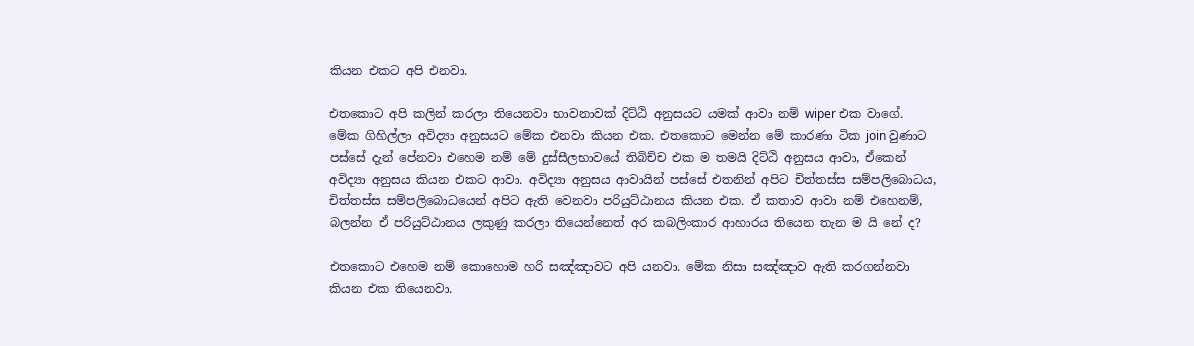කියන එකට අපි එනවා.

එතකොට අපි කලින් කරලා තියෙනවා භාවනාවක් දිට්ඨි අනුසයට යමක් ආවා නම් wiper එක වාගේ. මේක ගිහිල්ලා අවිද්‍යා අනුසයට මේක එනවා කියන එක. එතකොට මෙන්න මේ කාරණා ටික join වුණාට පස්සේ දැන් පේනවා එහෙම නම් මේ දුස්සීලභාවයේ තිබිච්ච එක ම තමයි දිට්ඨි අනුසය ආවා, ඒකෙන් අවිද්‍යා අනුසය කියන එකට ආවා. අවිද්‍යා අනුසය ආවායින් පස්සේ එතනින් අපිට චිත්තස්ස සම්පලිබොධය, චිත්තස්ස සම්පලිබොධයෙන් අපිට ඇති වෙනවා පරියුට්ඨානය කියන එක. ඒ කතාව ආවා නම් එහෙනම්, බලන්න ඒ පරියුට්ඨානය ලකුණු කරලා තියෙන්නෙත් අර කබලිංකාර ආහාරය තියෙන තැන ම යි නේ ද?

එතකොට එහෙම නම් කොහොම හරි සඤ්ඤාවට අපි යනවා. මේක නිසා සඤ්ඤාව ඇති කරගන්නවා කියන එක තියෙනවා.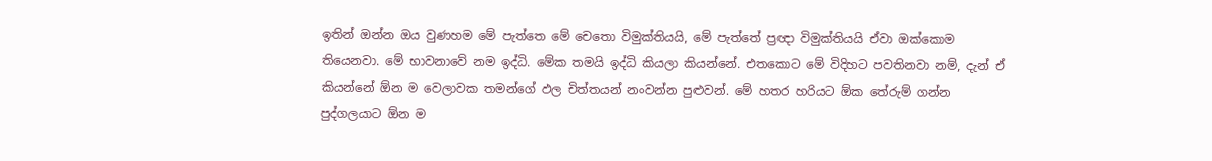ඉතින් ඔන්න ඔය වුණහම මේ පැත්තෙ මේ චෙතො විමුක්තියයි, මේ පැත්තේ ප්‍රඥා විමුක්තියයි ඒවා ඔක්කොම තියෙනවා. මේ භාවනාවේ නම ඉද්ධි. මේක තමයි ඉද්ධි කියලා කියන්නේ. එතකොට මේ විදිහට පවතිනවා නම්, දැන් ඒ කියන්නේ ඕන ම වෙලාවක තමන්ගේ ඵල චිත්තයන් නංවන්න පුළුවන්. මේ හතර හරියට ඕක තේරුම් ගන්න පුද්ගලයාට ඕන ම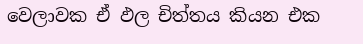වෙලාවක ඒ ඵල චිත්තය කියන එක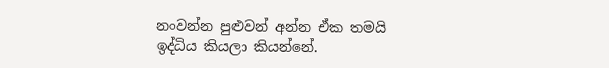නංවන්න පුළුවන් අන්න ඒක තමයි ඉද්ධිය කියලා කියන්නේ.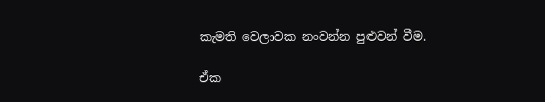කැමති වෙලාවක නංවන්න පුළුවන් වීම.

ඒක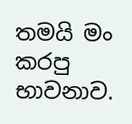තමයි මං කරපු භාවනාව.